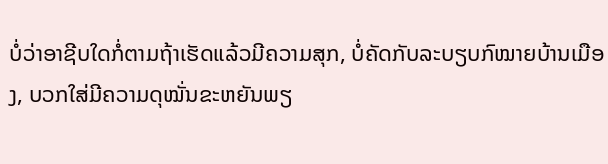ບໍ່ວ່າອາຊີບໃດກໍ່ຕາມຖ້າເຮັດແລ້ວມີຄວາມສຸກ, ບໍ່ຄັດກັບລະບຽບກົໝາຍບ້ານເມືອງ, ບວກໃສ່ມີຄວາມດຸໝັ່ນຂະຫຍັນພຽ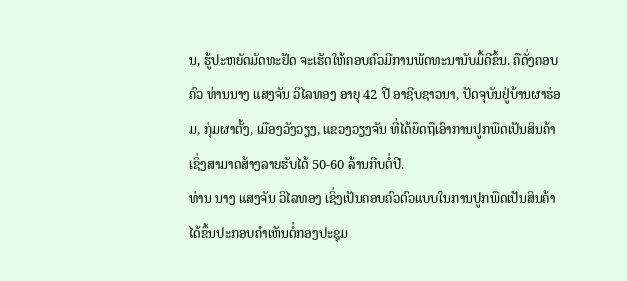ນ, ຮູ້ປະຫຍັດມັດທະຢັດ ຈະເຮັດໃຫ້ຄອບຄົວມີການພັດທະນານັບມື້ດີຂຶ້ນ. ຄືດັ່ງຄອບຄົວ ທ່ານນາງ ແສງຈັນ ວິໄລທອງ ອາຍຸ 42 ປີ ອາຊີບຊາວນາ, ປັດຈຸບັນຢູ່ບ້ານຜາຮ່ອມ, ກຸ່ມຜາຕັ້ງ, ເມືອງວັງວຽງ, ແຂວງວຽງຈັນ ທີ່ໄດ້ຍຶດຖືເອົາການປູກພືດເປັນສິນຄ້າ ເຊິ່ງສາມາດສ້າງລາຍຮັບໄດ້ 50-60 ລ້ານກີບຕໍ່ປີ.
ທ່ານ ນາງ ແສງຈັນ ວິໄລທອງ ເຊິ່ງເປັນຄອບຄົວຕົວແບບໃນການປູກພືດເປັນສິນຄ້າ ໄດ້ຂຶ້ນປະກອບຄຳເຫັນຕໍ່ກອງປະຊຸມ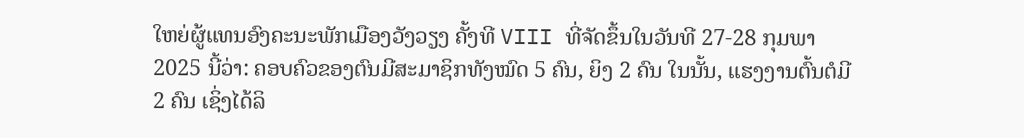ໃຫຍ່ຜູ້ແທນອົງຄະນະພັກເມືອງວັງວຽງ ຄັ້ງທີ VIII ທີ່ຈັດຂຶ້ນໃນວັນທີ 27-28 ກຸມພາ 2025 ນີ້ວ່າ: ຄອບຄົວຂອງຕົນມີສະມາຊິກທັງໝົດ 5 ຄົນ, ຍິງ 2 ຄົນ ໃນນັ້ນ, ແຮງງານຕົ້ນຕໍມີ 2 ຄົນ ເຊິ່ງໄດ້ລິ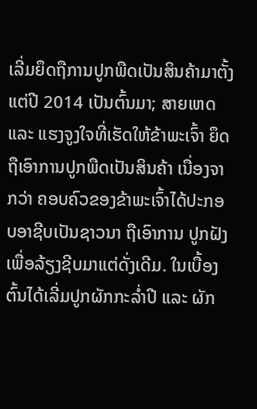ເລີ່ມຍຶດຖືການປູກພືດເປັນສິນຄ້າມາຕັ້ງແຕ່ປີ 2014 ເປັນຕົ້ນມາ; ສາຍເຫດ ແລະ ແຮງຈູງໃຈທີ່ເຮັດໃຫ້ຂ້າພະເຈົ້າ ຍຶດຖືເອົາການປູກພືດເປັນສິນຄ້າ ເນື່ອງຈາກວ່າ ຄອບຄົວຂອງຂ້າພະເຈົ້າໄດ້ປະກອບອາຊີບເປັນຊາວນາ ຖືເອົາການ ປູກຝັງ ເພື່ອລ້ຽງຊີບມາແຕ່ດັ່ງເດີມ. ໃນເບື້ອງຕົ້ນໄດ້ເລີ່ມປູກຜັກກະລໍ່າປີ ແລະ ຜັກ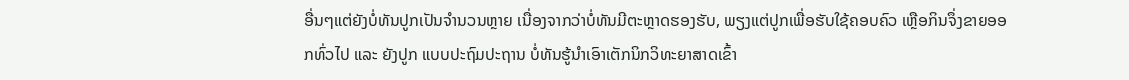ອື່ນໆແຕ່ຍັງບໍ່ທັນປູກເປັນຈຳນວນຫຼາຍ ເນື່ອງຈາກວ່າບໍ່ທັນມີຕະຫຼາດຮອງຮັບ, ພຽງແຕ່ປູກເພື່ອຮັບໃຊ້ຄອບຄົວ ເຫຼືອກິນຈຶ່ງຂາຍອອກທົ່ວໄປ ແລະ ຍັງປູກ ແບບປະຖົມປະຖານ ບໍ່ທັນຮູ້ນໍາເອົາເຕັກນິກວິທະຍາສາດເຂົ້າ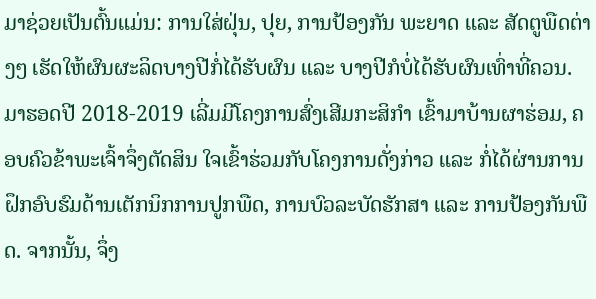ມາຊ່ວຍເປັນຕົ້ນແມ່ນ: ການໃສ່ຝຸ່ນ, ປຸຍ, ການປ້ອງກັນ ພະຍາດ ແລະ ສັດຕູພືດຕ່າງໆ ເຮັດໃຫ້ຜົນຜະລິດບາງປີກໍ່ໄດ້ຮັບຜົນ ແລະ ບາງປີກໍບໍ່ໄດ້ຮັບຜົນເທົ່າທີ່ຄວນ.
ມາຮອດປີ 2018-2019 ເລີ່ມມີໂຄງການສົ່ງເສີມກະສິກຳ ເຂົ້າມາບ້ານຜາຮ່ອມ, ຄອບຄົວຂ້າພະເຈົ້າຈຶ່ງຕັດສິນ ໃຈເຂົ້າຮ່ວມກັບໂຄງການດັ່ງກ່າວ ແລະ ກໍ່ໄດ້ຜ່ານການຝຶກອົບຮົມດ້ານເຕັກນິກການປູກພືດ, ການບົວລະບັດຮັກສາ ແລະ ການປ້ອງກັນພືດ. ຈາກນັ້ນ, ຈຶ່ງ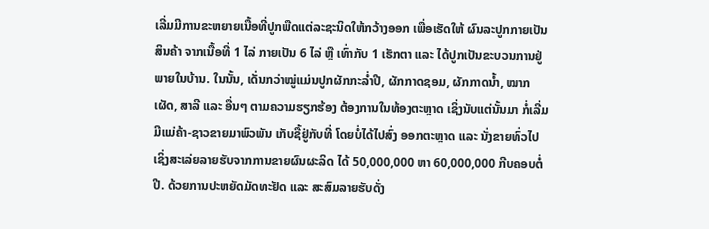ເລີ່ມມີການຂະຫຍາຍເນື້ອທີ່ປູກພືດແຕ່ລະຊະນິດໃຫ້ກວ້າງອອກ ເພື່ອເຮັດໃຫ້ ຜົນລະປູກກາຍເປັນສິນຄ້າ ຈາກເນື້ອທີ່ 1 ໄລ່ ກາຍເປັນ 6 ໄລ່ ຫຼື ເທົ່າກັບ 1 ເຮັກຕາ ແລະ ໄດ້ປູກເປັນຂະບວນການຢູ່ພາຍໃນບ້ານ. ໃນນັ້ນ, ເດັ່ນກວ່າໝູ່ແມ່ນປູກຜັກກະລໍ່າປີ, ຜັກກາດຊອມ, ຜັກກາດນ້ຳ, ໝາກເຜັດ, ສາລີ ແລະ ອື່ນໆ ຕາມຄວາມຮຽກຮ້ອງ ຕ້ອງການໃນທ້ອງຕະຫຼາດ ເຊິ່ງນັບແຕ່ນັ້ນມາ ກໍ່ເລີ່ມມີແມ່ຄ້າ-ຊາວຂາຍມາພົວພັນ ເກັບຊື້ຢູ່ກັບທີ່ ໂດຍບໍ່ໄດ້ໄປສົ່ງ ອອກຕະຫຼາດ ແລະ ນັ່ງຂາຍທົ່ວໄປ ເຊິ່ງສະເລ່ຍລາຍຮັບຈາກການຂາຍຜົນຜະລິດ ໄດ້ 50,000,000 ຫາ 60,000,000 ກີບຄອບຕໍ່ປີ. ດ້ວຍການປະຫຍັດມັດທະຢັດ ແລະ ສະສົມລາຍຮັບດັ່ງ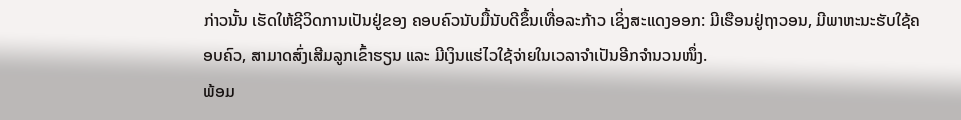ກ່າວນັ້ນ ເຮັດໃຫ້ຊີວິດການເປັນຢູ່ຂອງ ຄອບຄົວນັບມື້ນັບດີຂຶ້ນເທື່ອລະກ້າວ ເຊິ່ງສະແດງອອກ: ມີເຮືອນຢູ່ຖາວອນ, ມີພາຫະນະຮັບໃຊ້ຄອບຄົວ, ສາມາດສົ່ງເສີມລູກເຂົ້າຮຽນ ແລະ ມີເງິນແຮ່ໄວໃຊ້ຈ່າຍໃນເວລາຈຳເປັນອີກຈຳນວນໜຶ່ງ.
ພ້ອມ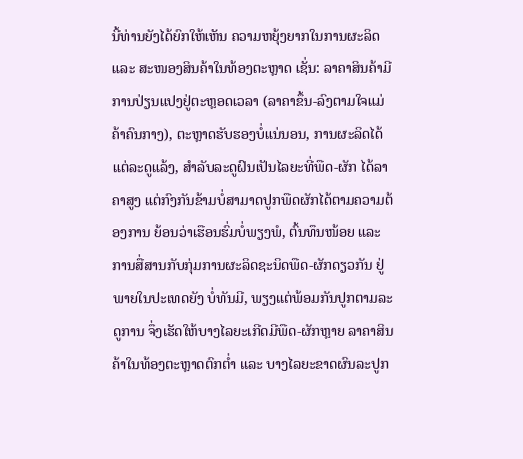ນີ້ທ່ານຍັງໄດ້ຍົກໃຫ້ເຫັນ ຄວາມຫຍຸ້ງຍາກໃນການຜະລິດ ແລະ ສະໜອງສິນຄ້າໃນທ້ອງຕະຫຼາດ ເຊັ່ນ: ລາຄາສິນຄ້າມີການປ່ຽນແປງຢູ່ຕະຫຼອດເວລາ (ລາຄາຂຶ້ນ-ລົງຕາມໃຈແມ່ຄ້າຄົນກາງ), ຕະຫຼາດຮັບຮອງບໍ່ແນ່ນອນ, ການຜະລິດໄດ້ແຕ່ລະດູແລ້ງ, ສໍາລັບລະດູຝົນເປັນໄລຍະທີ່ພືດ-ຜັກ ໄດ້ລາຄາສູງ ແຕ່ກົງກັນຂ້າມບໍ່ສາມາດປູກພືດຜັກໄດ້ຕາມຄວາມຕ້ອງການ ຍ້ອນວ່າເຮືອນຮົ່ມບໍ່ພຽງພໍ, ຕົ້ນທຶນໜ້ອຍ ແລະ ການສື່ສານກັບກຸ່ມການຜະລິດຊະນິດພືດ-ຜັກດຽວກັນ ຢູ່ພາຍໃນປະເທດຍັງ ບໍ່ທັນມີ, ພຽງແຕ່ພ້ອມກັນປູກຕາມລະດູການ ຈຶ່ງເຮັດໃຫ້ບາງໄລຍະເກີດມີພືດ-ຜັກຫຼາຍ ລາຄາສິນຄ້າໃນທ້ອງຕະຫຼາດຕົກຕໍ່າ ແລະ ບາງໄລຍະຂາດຜົນລະປູກ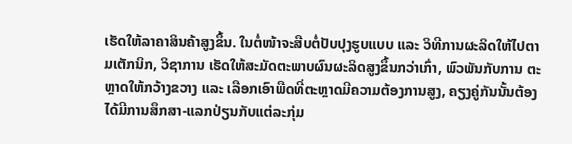ເຮັດໃຫ້ລາຄາສິນຄ້າສູງຂຶ້ນ. ໃນຕໍ່ໜ້າຈະສືບຕໍ່ປັບປຸງຮູບແບບ ແລະ ວິທີການຜະລິດໃຫ້ໄປຕາມເຕັກນິກ, ວິຊາການ ເຮັດໃຫ້ສະມັດຕະພາບຜົນຜະລິດສູງຂຶ້ນກວ່າເກົ່າ, ພົວພັນກັບການ ຕະຫຼາດໃຫ້ກວ້າງຂວາງ ແລະ ເລືອກເອົາພືດທີ່ຕະຫຼາດມີຄວາມຕ້ອງການສູງ, ຄຽງຄູ່ກັນນັ້ນຕ້ອງໄດ້ມີການສຶກສາ-ແລກປ່ຽນກັບແຕ່ລະກຸ່ມ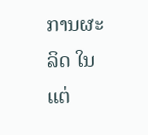ການຜະລິດ ໃນແຕ່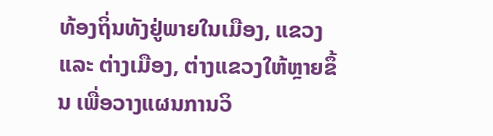ທ້ອງຖິ່ນທັງຢູ່ພາຍໃນເມືອງ, ແຂວງ ແລະ ຕ່າງເມືອງ, ຕ່າງແຂວງໃຫ້ຫຼາຍຂຶ້ນ ເພື່ອວາງແຜນການວິ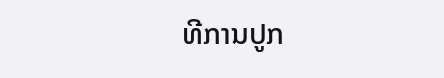ທີການປູກ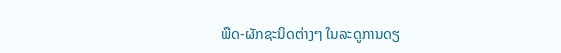ພືດ-ຜັກຊະນິດຕ່າງໆ ໃນລະດູການດຽ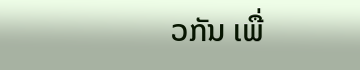ວກັນ ເພື່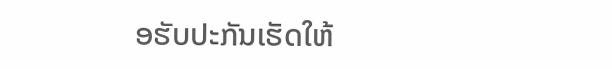ອຮັບປະກັນເຮັດໃຫ້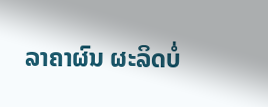ລາຄາຜົນ ຜະລິດບໍ່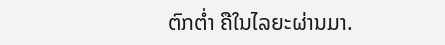ຕົກຕໍ່າ ຄືໃນໄລຍະຜ່ານມາ.